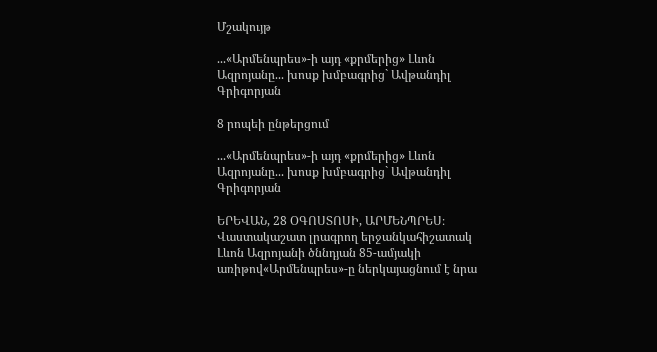Մշակույթ

...«Արմենպրես»-ի այդ «քրմերից» Լևոն Ազրոյանը... խոսք խմբագրից` Ավթանդիլ Գրիգորյան

8 րոպեի ընթերցում

...«Արմենպրես»-ի այդ «քրմերից» Լևոն Ազրոյանը... խոսք խմբագրից` Ավթանդիլ Գրիգորյան

ԵՐԵՎԱՆ, 28 ՕԳՈՍՏՈՍԻ, ԱՐՄԵՆՊՐԵՍ։ Վաստակաշատ լրագրող երջանկահիշատակ Լևոն Ազրոյանի ծննդյան 85-ամյակի առիթով«Արմենպրես»-ը ներկայացնում է նրա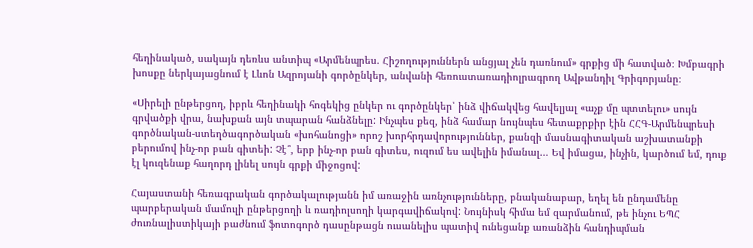հեղինակած, սակայն դեռևս անտիպ «Արմենպրես. Հիշողություններն անցյալ չեն դառնում» գրքից մի հատված։ Խմբագրի խոսքը ներկայացնում է Լևոն Ազրոյանի գործընկեր, անվանի հեռուստառադիոլրագրող Ավթանդիլ Գրիգորյանը։

«Սիրելի ընթերցող, իբրև հեղինակի հոգեկից ընկեր ու գործընկեր՝ ինձ վիճակվեց հավելյալ «աչք մը պտտելու» սույն գրվածքի վրա, նախքան այն տպարան հանձնելը: Ինչպես քեզ, ինձ համար նույնպես հետաքրքիր էին ՀՀԳ-Արմենպրեսի գործնական-ստեղծագործական «խոհանոցի» որոշ խորհրդավորություններ, քանզի մասնագիտական աշխատանքի բերումով ինչ-որ բան գիտեի: Չէ՞, երբ ինչ-որ բան գիտես, ուզում ես ավելին իմանալ… Եվ իմացա, ինչին, կարծում եմ, դուք էլ կուզենաք հաղորդ լինել սույն գրքի միջոցով:

Հայաստանի հեռագրական գործակալությանն իմ առաջին առնչությունները, բնականաբար, եղել են ընդամենը պարբերական մամուլի ընթերցողի և ռադիոլսողի կարգավիճակով: Նույնիսկ հիմա եմ զարմանում, թե ինչու ԵՊՀ ժուռնալիստիկայի բաժնում ֆոտոգործ դասընթացն ուսանելիս պատիվ ունեցանք առանձին հանդիպման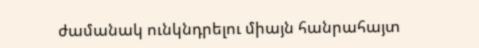ժամանակ ունկնդրելու միայն հանրահայտ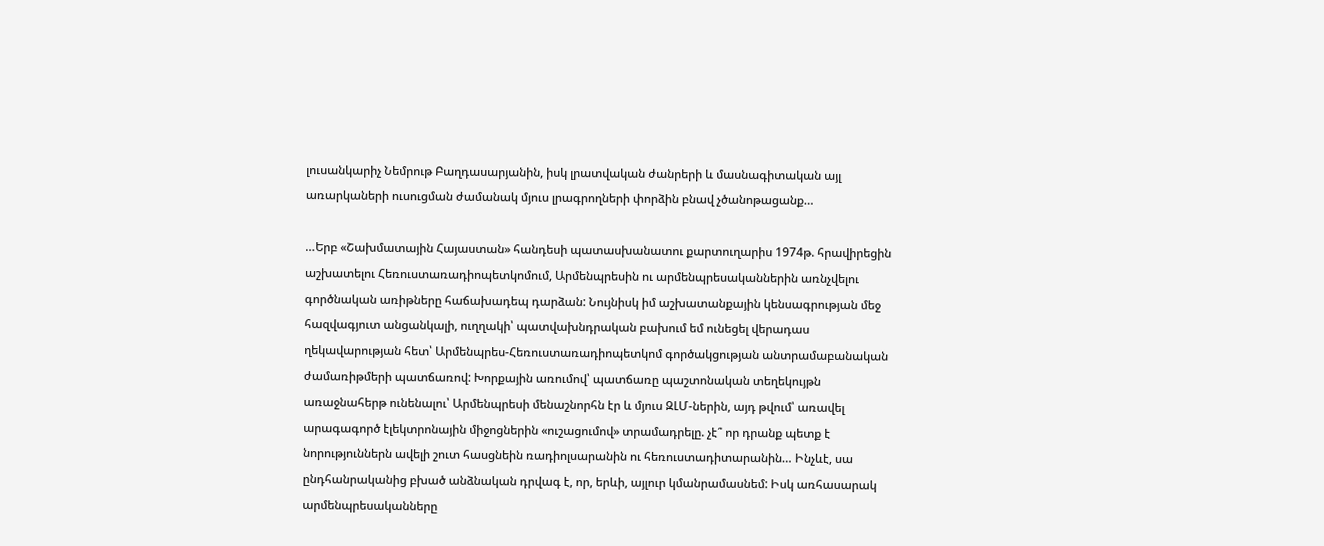լուսանկարիչ Նեմրութ Բաղդասարյանին, իսկ լրատվական ժանրերի և մասնագիտական այլ առարկաների ուսուցման ժամանակ մյուս լրագրողների փորձին բնավ չծանոթացանք…

…Երբ «Շախմատային Հայաստան» հանդեսի պատասխանատու քարտուղարիս 1974թ. հրավիրեցին աշխատելու Հեռուստառադիոպետկոմում, Արմենպրեսին ու արմենպրեսականներին առնչվելու գործնական առիթները հաճախադեպ դարձան: Նույնիսկ իմ աշխատանքային կենսագրության մեջ հազվագյուտ անցանկալի, ուղղակի՝ պատվախնդրական բախում եմ ունեցել վերադաս ղեկավարության հետ՝ Արմենպրես-Հեռուստառադիոպետկոմ գործակցության անտրամաբանական ժամառիթմերի պատճառով: Խորքային առումով՝ պատճառը պաշտոնական տեղեկույթն առաջնահերթ ունենալու՝ Արմենպրեսի մենաշնորհն էր և մյուս ԶԼՄ-ներին, այդ թվում՝ առավել արագագործ էլեկտրոնային միջոցներին «ուշացումով» տրամադրելը. չէ՞ որ դրանք պետք է նորություններն ավելի շուտ հասցնեին ռադիոլսարանին ու հեռուստադիտարանին… Ինչևէ, սա ընդհանրականից բխած անձնական դրվագ է, որ, երևի, այլուր կմանրամասնեմ: Իսկ առհասարակ արմենպրեսականները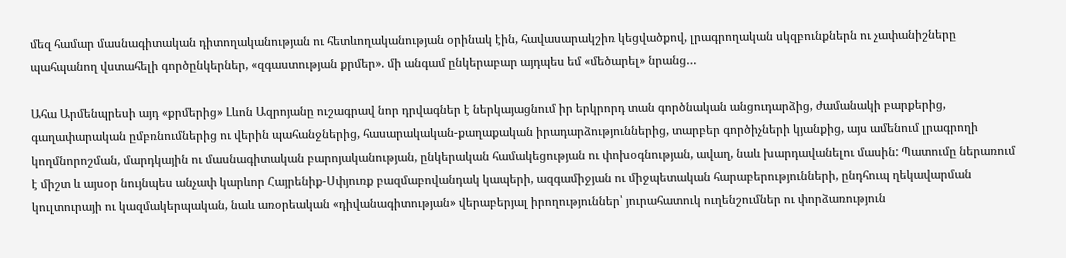մեզ համար մասնագիտական դիտողականության ու հետևողականության օրինակ էին, հավասարակշիռ կեցվածքով, լրագրողական սկզբունքներն ու չափանիշները պահպանող վստահելի գործընկերներ, «զգաստության քրմեր». մի անգամ ընկերաբար այդպես եմ «մեծարել» նրանց…

Ահա Արմենպրեսի այդ «քրմերից» Լևոն Ազրոյանը ուշագրավ նոր դրվագներ է ներկայացնում իր երկրորդ տան գործնական անցուդարձից, ժամանակի բարքերից, գաղափարական ըմբռնումներից ու վերին պահանջներից, հասարակական-քաղաքական իրադարձություններից, տարբեր գործիչների կյանքից, այս ամենում լրագրողի կողմնորոշման, մարդկային ու մասնագիտական բարոյականության, ընկերական համակեցության ու փոխօգնության, ավաղ, նաև խարդավանելու մասին: Պատումը ներառում է միշտ և այսօր նույնպես անչափ կարևոր Հայրենիք-Սփյուռք բազմաբովանդակ կապերի, ազգամիջյան ու միջպետական հարաբերությունների, ընդհուպ ղեկավարման կուլտուրայի ու կազմակերպական, նաև առօրեական «դիվանագիտության» վերաբերյալ իրողություններ՝ յուրահատուկ ուղենշումներ ու փորձառություն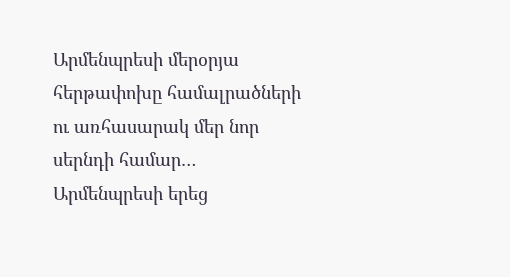Արմենպրեսի մերօրյա հերթափոխը համալրածների ու առհասարակ մեր նոր սերնդի համար… Արմենպրեսի երեց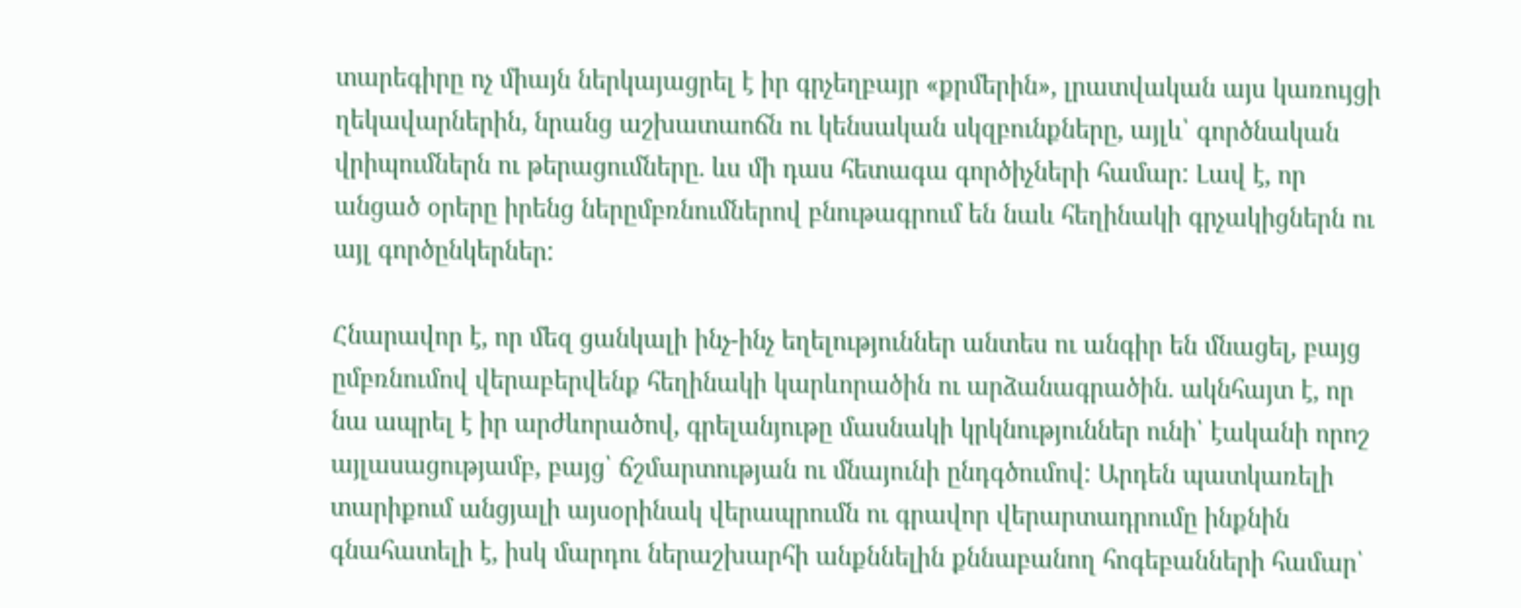տարեգիրը ոչ միայն ներկայացրել է իր գրչեղբայր «քրմերին», լրատվական այս կառույցի ղեկավարներին, նրանց աշխատաոճն ու կենսական սկզբունքները, այլև՝ գործնական վրիպումներն ու թերացումները. ևս մի դաս հետագա գործիչների համար: Լավ է, որ անցած օրերը իրենց ներըմբռնումներով բնութագրում են նաև հեղինակի գրչակիցներն ու այլ գործընկերներ:

Հնարավոր է, որ մեզ ցանկալի ինչ-ինչ եղելություններ անտես ու անգիր են մնացել, բայց ըմբռնումով վերաբերվենք հեղինակի կարևորածին ու արձանագրածին. ակնհայտ է, որ նա ապրել է իր արժևորածով, գրելանյութը մասնակի կրկնություններ ունի՝ էականի որոշ այլասացությամբ, բայց՝ ճշմարտության ու մնայունի ընդգծումով: Արդեն պատկառելի տարիքում անցյալի այսօրինակ վերապրումն ու գրավոր վերարտադրումը ինքնին գնահատելի է, իսկ մարդու ներաշխարհի անքննելին քննաբանող հոգեբանների համար՝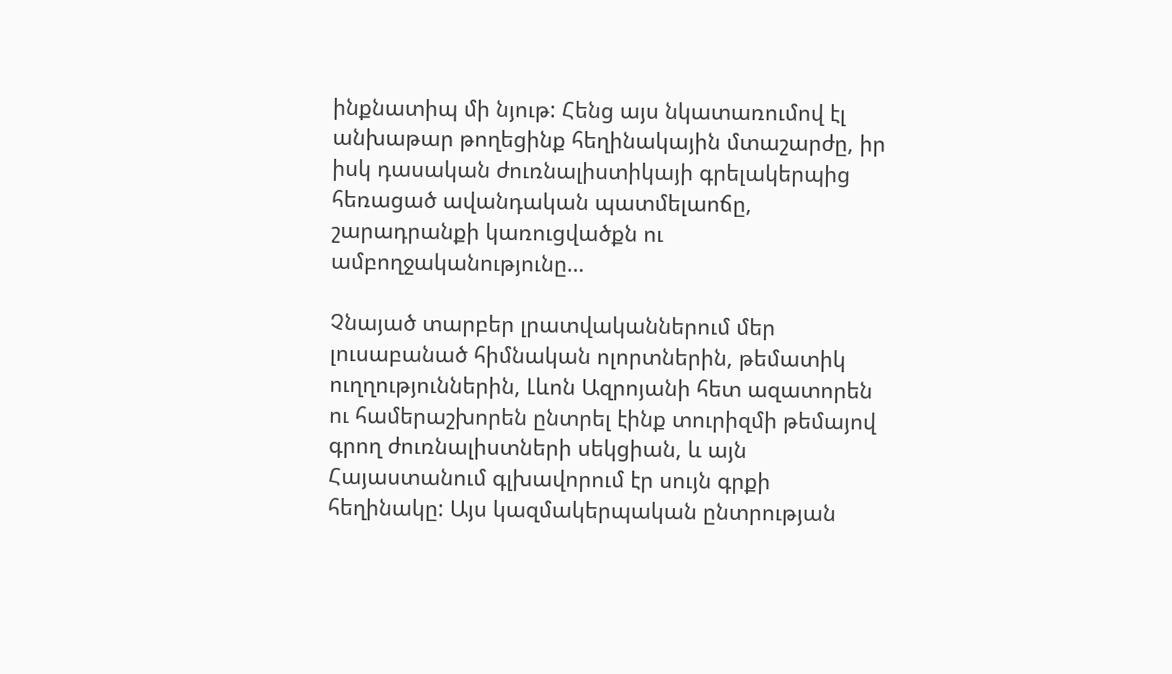ինքնատիպ մի նյութ: Հենց այս նկատառումով էլ անխաթար թողեցինք հեղինակային մտաշարժը, իր իսկ դասական ժուռնալիստիկայի գրելակերպից հեռացած ավանդական պատմելաոճը, շարադրանքի կառուցվածքն ու ամբողջականությունը…

Չնայած տարբեր լրատվականներում մեր լուսաբանած հիմնական ոլորտներին, թեմատիկ ուղղություններին, Լևոն Ազրոյանի հետ ազատորեն ու համերաշխորեն ընտրել էինք տուրիզմի թեմայով գրող ժուռնալիստների սեկցիան, և այն Հայաստանում գլխավորում էր սույն գրքի հեղինակը: Այս կազմակերպական ընտրության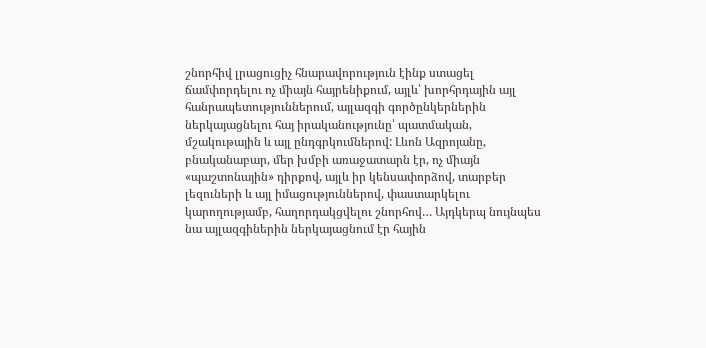շնորհիվ լրացուցիչ հնարավորություն էինք ստացել ճամփորդելու ոչ միայն հայրենիքում, այլև՝ խորհրդային այլ հանրապետություններում, այլազգի գործընկերներին ներկայացնելու հայ իրականությունը՝ պատմական, մշակութային և այլ ընդգրկումներով: Լևոն Ազրոյանը, բնականաբար, մեր խմբի առաջատարն էր, ոչ միայն «պաշտոնային» դիրքով, այլև իր կենսափորձով, տարբեր լեզուների և այլ իմացություններով, փաստարկելու կարողությամբ, հաղորդակցվելու շնորհով… Այդկերպ նույնպես նա այլազգիներին ներկայացնում էր հային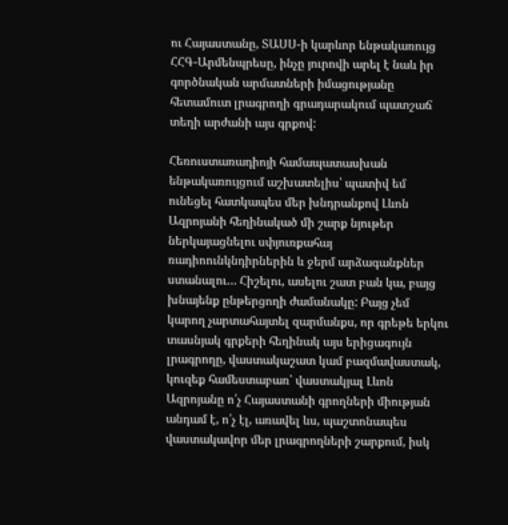ու Հայաստանը, ՏԱՍՍ-ի կարևոր ենթակառույց ՀՀԳ-Արմենպրեսը, ինչը յուրովի արել է նաև իր գործնական արմատների իմացությանը հետամուտ լրագրողի գրադարակում պատշաճ տեղի արժանի այս գրքով:

Հեռուստառադիոյի համապատասխան ենթակառույցում աշխատելիս՝ պատիվ եմ ունեցել հատկապես մեր խնդրանքով Լևոն Ազրոյանի հեղինակած մի շարք նյութեր ներկայացնելու սփյուռքահայ ռադիոունկնդիրներին և ջերմ արձագանքներ ստանալու… Հիշելու, ասելու շատ բան կա, բայց խնայենք ընթերցողի ժամանակը: Բայց չեմ կարող չարտահայտել զարմանքս, որ գրեթե երկու տասնյակ գրքերի հեղինակ այս երիցագույն լրագրողը, վաստակաշատ կամ բազմավաստակ, կուզեք համեստաբառ՝ վաստակյալ Լևոն Ազրոյանը ո՛չ Հայաստանի գրողների միության անդամ է, ո՛չ էլ, առավել ևս, պաշտոնապես վաստակավոր մեր լրագրողների շարքում, իսկ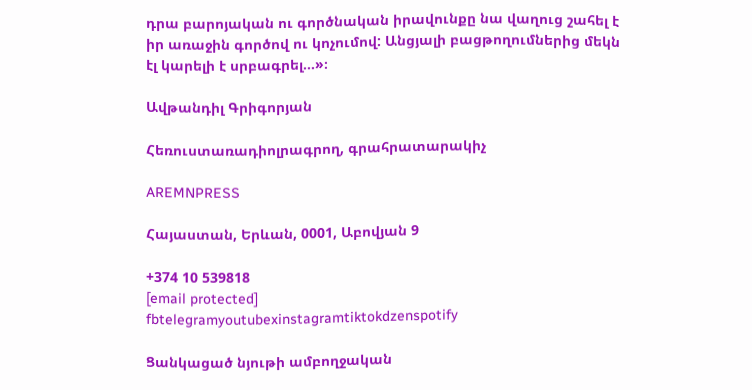դրա բարոյական ու գործնական իրավունքը նա վաղուց շահել է իր առաջին գործով ու կոչումով: Անցյալի բացթողումներից մեկն էլ կարելի է սրբագրել…»։

Ավթանդիլ Գրիգորյան

Հեռուստառադիոլրագրող, գրահրատարակիչ

AREMNPRESS

Հայաստան, Երևան, 0001, Աբովյան 9

+374 10 539818
[email protected]
fbtelegramyoutubexinstagramtiktokdzenspotify

Ցանկացած նյութի ամբողջական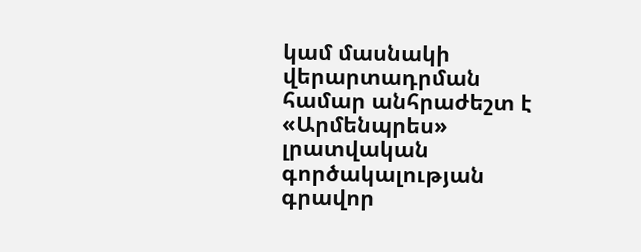կամ մասնակի վերարտադրման համար անհրաժեշտ է «Արմենպրես» լրատվական գործակալության գրավոր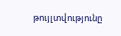թույլտվությունը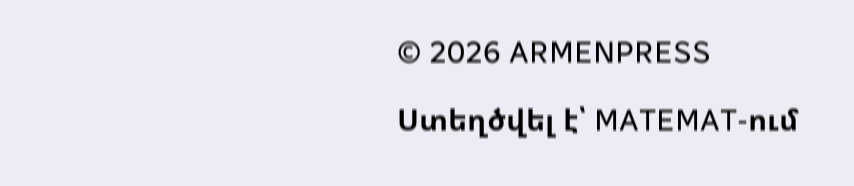© 2026 ARMENPRESS

Ստեղծվել է՝ MATEMAT-ում